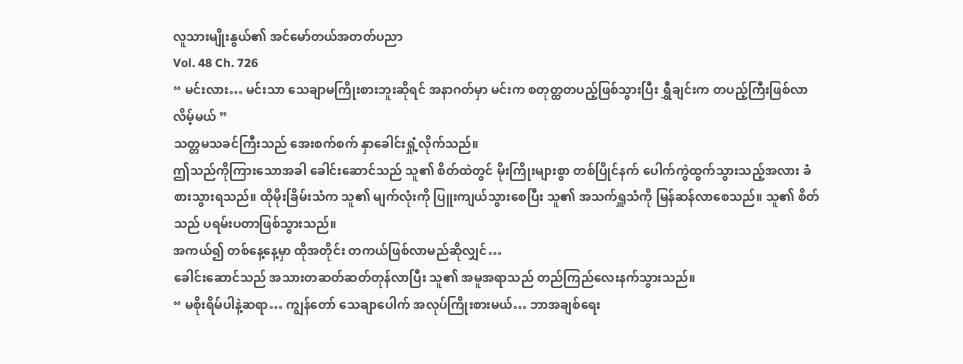လူသားမျိုးနွယ်၏ အင်မော်တယ်အတတ်ပညာ
Vol. 48 Ch. 726
“ မင်းလား… မင်းသာ သေချာမကြိုးစားဘူးဆိုရင် အနာဂတ်မှာ မင်းက စတုတ္ထတပည့်ဖြစ်သွားပြီး ရွှီချင်းက တပည့်ကြီးဖြစ်လာလိမ့်မယ် ”
သတ္တမသခင်ကြီးသည် အေးစက်စက် နှာခေါင်းရှုံ့လိုက်သည်။
ဤသည်ကိုကြားသောအခါ ခေါင်းဆောင်သည် သူ၏ စိတ်ထဲတွင် မိုးကြိုးများစွာ တစ်ပြိုင်နက် ပေါက်ကွဲထွက်သွားသည့်အလား ခံစားသွားရသည်။ ထိုမိုးခြိမ်းသံက သူ၏ မျက်လုံးကို ပြူးကျယ်သွားစေပြီး သူ၏ အသက်ရှူသံကို မြန်ဆန်လာစေသည်။ သူ၏ စိတ်သည် ပရမ်းပတာဖြစ်သွားသည်။
အကယ်၍ တစ်နေ့နေ့မှာ ထိုအတိုင်း တကယ်ဖြစ်လာမည်ဆိုလျှင်…
ခေါင်းဆောင်သည် အသားတဆတ်ဆတ်တုန်လာပြီး သူ၏ အမူအရာသည် တည်ကြည်လေးနက်သွားသည်။
“ မစိုးရိမ်ပါနဲ့ဆရာ… ကျွန်တော် သေချာပေါက် အလုပ်ကြိုးစားမယ်… ဘာအချစ်ရေး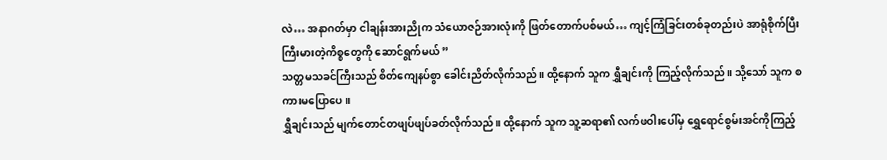လဲ… အနာဂတ်မှာ ငါချန်းအားညိုက သံယောဇဉ်အားလုံးကို ဖြတ်တောက်ပစ်မယ်… ကျင့်ကြံခြင်းတစ်ခုတည်းပဲ အာရုံစိုက်ပြီး ကြီးမားတဲ့ကိစ္စတွေကို ဆောင်ရွက်မယ် ”
သတ္တမသခင်ကြီးသည် စိတ်ကျေနပ်စွာ ခေါင်းညိတ်လိုက်သည်။ ထို့နောက် သူက ရွှီချင်းကို ကြည့်လိုက်သည်။ သို့သော် သူက စကားမပြောပေ။
ရွှီချင်းသည် မျက်တောင်တဖျပ်ဖျပ်ခတ်လိုက်သည်။ ထို့နောက် သူက သူ့ဆရာ၏ လက်ဖဝါးပေါ်မှ ရွှေရောင်စွမ်းအင်ကိုကြည့်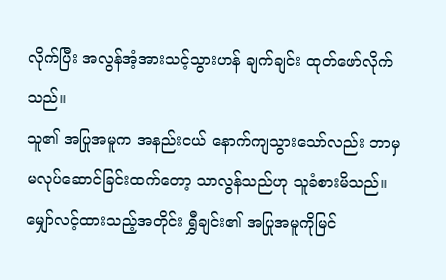လိုက်ပြီး အလွန်အံ့အားသင့်သွားဟန် ချက်ချင်း ထုတ်ဖော်လိုက်သည်။
သူ၏ အပြုအမူက အနည်းငယ် နောက်ကျသွားသော်လည်း ဘာမှမလုပ်ဆောင်ခြင်းထက်တော့ သာလွန်သည်ဟု သူခံစားမိသည်။
မျှော်လင့်ထားသည့်အတိုင်း ရွှီချင်း၏ အပြုအမူကိုမြင်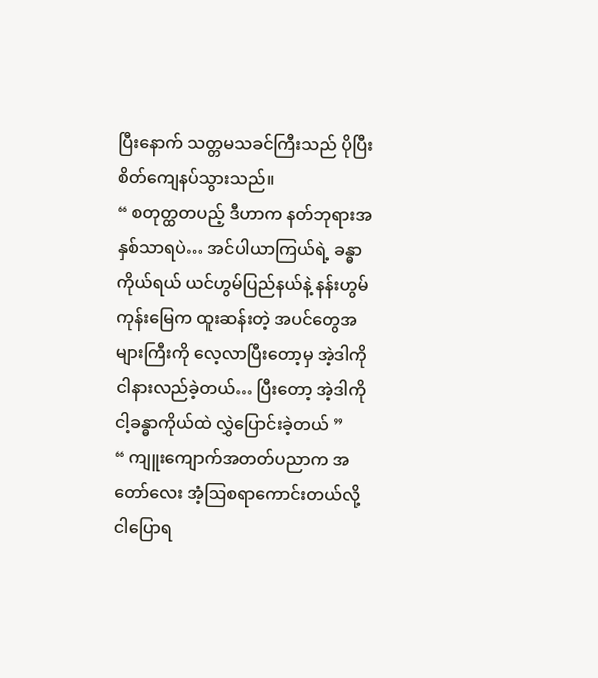ပြီးနောက် သတ္တမသခင်ကြီးသည် ပိုပြီးစိတ်ကျေနပ်သွားသည်။
“ စတုတ္ထတပည့် ဒီဟာက နတ်ဘုရားအနှစ်သာရပဲ… အင်ပါယာကြယ်ရဲ့ ခန္ဓာကိုယ်ရယ် ယင်ဟွမ်ပြည်နယ်နဲ့ နန်းဟွမ်ကုန်းမြေက ထူးဆန်းတဲ့ အပင်တွေအများကြီးကို လေ့လာပြီးတော့မှ အဲ့ဒါကို ငါနားလည်ခဲ့တယ်… ပြီးတော့ အဲ့ဒါကို ငါ့ခန္ဓာကိုယ်ထဲ လွှဲပြောင်းခဲ့တယ် ”
“ ကျူးကျောက်အတတ်ပညာက အတော်လေး အံ့ဩစရာကောင်းတယ်လို့ ငါပြောရ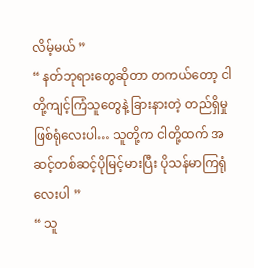လိမ့်မယ် ”
“ နတ်ဘုရားတွေဆိုတာ တကယ်တော့ ငါတို့ကျင့်ကြံသူတွေနဲ့ ခြားနားတဲ့ တည်ရှိမှုဖြစ်ရုံလေးပါ… သူတို့က ငါတို့ထက် အဆင့်တစ်ဆင့်ပိုမြင့်မားပြီး ပိုသန်မာကြရုံလေးပါ ”
“ သူ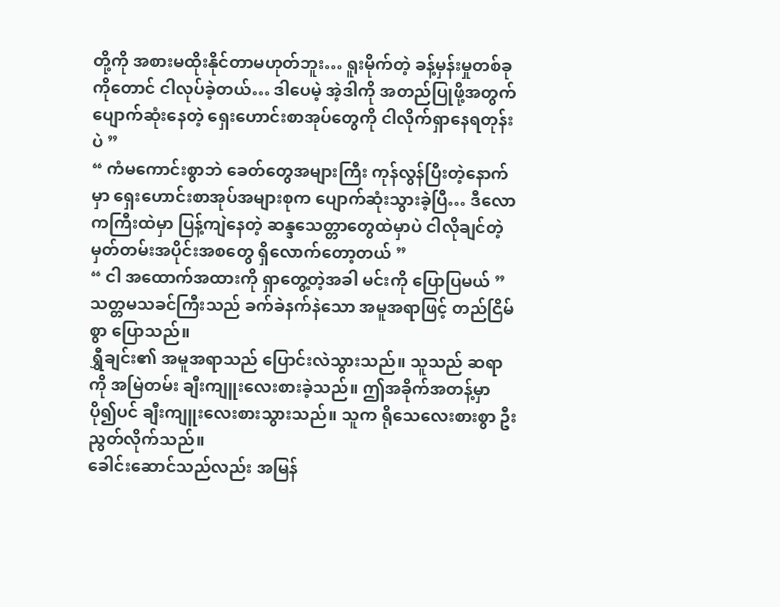တို့ကို အစားမထိုးနိုင်တာမဟုတ်ဘူး… ရူးမိုက်တဲ့ ခန့်မှန်းမှုတစ်ခုကိုတောင် ငါလုပ်ခဲ့တယ်… ဒါပေမဲ့ အဲ့ဒါကို အတည်ပြုဖို့အတွက် ပျောက်ဆုံးနေတဲ့ ရှေးဟောင်းစာအုပ်တွေကို ငါလိုက်ရှာနေရတုန်းပဲ ”
“ ကံမကောင်းစွာဘဲ ခေတ်တွေအများကြီး ကုန်လွန်ပြီးတဲ့နောက်မှာ ရှေးဟောင်းစာအုပ်အများစုက ပျောက်ဆုံးသွားခဲ့ပြီ… ဒီလောကကြီးထဲမှာ ပြန့်ကျဲနေတဲ့ ဆန္ဒသေတ္တာတွေထဲမှာပဲ ငါလိုချင်တဲ့ မှတ်တမ်းအပိုင်းအစတွေ ရှိလောက်တော့တယ် ”
“ ငါ အထောက်အထားကို ရှာတွေ့တဲ့အခါ မင်းကို ပြောပြမယ် ”
သတ္တမသခင်ကြီးသည် ခက်ခဲနက်နဲသော အမူအရာဖြင့် တည်ငြိမ်စွာ ပြောသည်။
ရွှီချင်း၏ အမူအရာသည် ပြောင်းလဲသွားသည်။ သူသည် ဆရာကို အမြဲတမ်း ချီးကျူးလေးစားခဲ့သည်။ ဤအခိုက်အတန့်မှာ ပို၍ပင် ချီးကျူးလေးစားသွားသည်။ သူက ရိုသေလေးစားစွာ ဦးညွတ်လိုက်သည်။
ခေါင်းဆောင်သည်လည်း အမြန်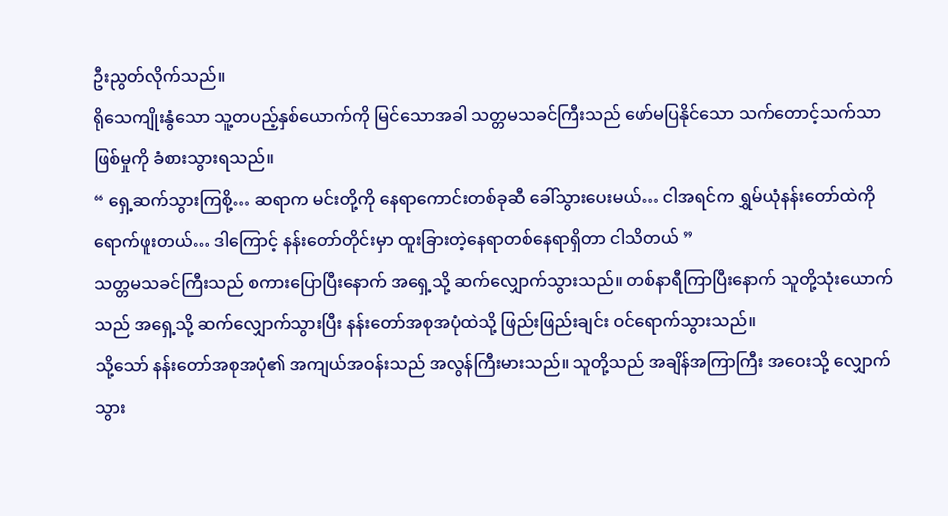ဦးညွတ်လိုက်သည်။
ရိုသေကျိုးနွံသော သူ့တပည့်နှစ်ယောက်ကို မြင်သောအခါ သတ္တမသခင်ကြီးသည် ဖော်မပြနိုင်သော သက်တောင့်သက်သာဖြစ်မှုကို ခံစားသွားရသည်။
“ ရှေ့ဆက်သွားကြစို့… ဆရာက မင်းတို့ကို နေရာကောင်းတစ်ခုဆီ ခေါ်သွားပေးမယ်… ငါအရင်က ရွှမ်ယုံနန်းတော်ထဲကို ရောက်ဖူးတယ်… ဒါကြောင့် နန်းတော်တိုင်းမှာ ထူးခြားတဲ့နေရာတစ်နေရာရှိတာ ငါသိတယ် ”
သတ္တမသခင်ကြီးသည် စကားပြောပြီးနောက် အရှေ့သို့ ဆက်လျှောက်သွားသည်။ တစ်နာရီကြာပြီးနောက် သူတို့သုံးယောက်သည် အရှေ့သို့ ဆက်လျှောက်သွားပြီး နန်းတော်အစုအပုံထဲသို့ ဖြည်းဖြည်းချင်း ဝင်ရောက်သွားသည်။
သို့သော် နန်းတော်အစုအပုံ၏ အကျယ်အဝန်းသည် အလွန်ကြီးမားသည်။ သူတို့သည် အချိန်အကြာကြီး အဝေးသို့ လျှောက်သွား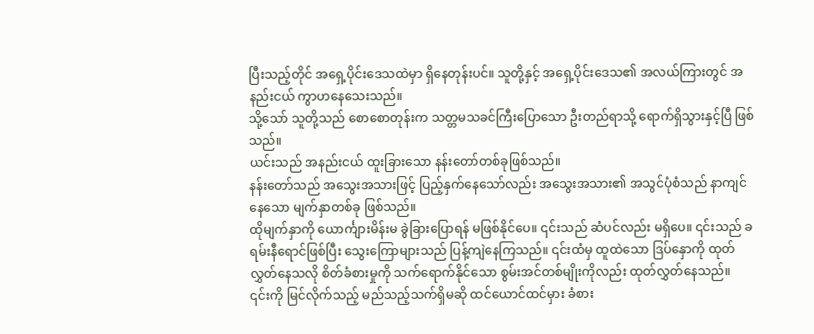ပြီးသည့်တိုင် အရှေ့ပိုင်းဒေသထဲမှာ ရှိနေတုန်းပင်။ သူတို့နှင့် အရှေ့ပိုင်းဒေသ၏ အလယ်ကြားတွင် အနည်းငယ် ကွာဟနေသေးသည်။
သို့သော် သူတို့သည် စောစောတုန်းက သတ္တမသခင်ကြီးပြောသော ဦးတည်ရာသို့ ရောက်ရှိသွားနှင့်ပြီ ဖြစ်သည်။
ယင်းသည် အနည်းငယ် ထူးခြားသော နန်းတော်တစ်ခုဖြစ်သည်။
နန်းတော်သည် အသွေးအသားဖြင့် ပြည့်နှက်နေသော်လည်း အသွေးအသား၏ အသွင်ပုံစံသည် နာကျင်နေသော မျက်နှာတစ်ခု ဖြစ်သည်။
ထိုမျက်နှာကို ယောင်္ကျားမိန်းမ ခွဲခြားပြောရန် မဖြစ်နိုင်ပေ။ ၎င်းသည် ဆံပင်လည်း မရှိပေ။ ၎င်းသည် ခရမ်းနီရောင်ဖြစ်ပြီး သွေးကြောများသည် ပြန့်ကျဲနေကြသည်။ ၎င်းထံမှ ထူထဲသော ဒြပ်နှောကို ထုတ်လွှတ်နေသလို စိတ်ခံစားမှုကို သက်ရောက်နိုင်သော စွမ်းအင်တစ်မျိုးကိုလည်း ထုတ်လွှတ်နေသည်။
၎င်းကို မြင်လိုက်သည့် မည်သည့်သက်ရှိမဆို ထင်ယောင်ထင်မှား ခံစား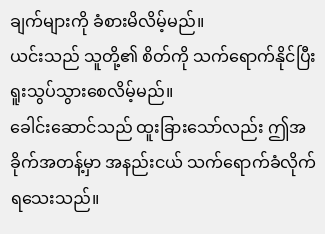ချက်များကို ခံစားမိလိမ့်မည်။
ယင်းသည် သူတို့၏ စိတ်ကို သက်ရောက်နိုင်ပြီး ရူးသွပ်သွားစေလိမ့်မည်။
ခေါင်းဆောင်သည် ထူးခြားသော်လည်း ဤအခိုက်အတန့်မှာ အနည်းငယ် သက်ရောက်ခံလိုက်ရသေးသည်။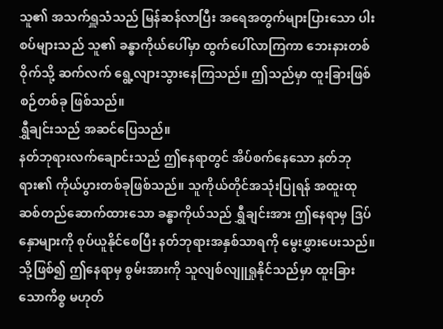သူ၏ အသက်ရှူသံသည် မြန်ဆန်လာပြီး အရေအတွက်များပြားသော ပါးစပ်များသည် သူ၏ ခန္ဓာကိုယ်ပေါ်မှာ ထွက်ပေါ်လာကြကာ ဘေးနားတစ်ဝိုက်သို့ ဆက်လက် ရွေ့လျားသွားနေကြသည်။ ဤသည်မှာ ထူးခြားဖြစ်စဉ်တစ်ခု ဖြစ်သည်။
ရွှီချင်းသည် အဆင်ပြေသည်။
နတ်ဘုရားလက်ချောင်းသည် ဤနေရာတွင် အိပ်စက်နေသော နတ်ဘုရား၏ ကိုယ်ပွားတစ်ခုဖြစ်သည်။ သူကိုယ်တိုင်အသုံးပြုရန် အထူးထုဆစ်တည်ဆောက်ထားသော ခန္ဓာကိုယ်သည် ရွှီချင်းအား ဤနေရာမှ ဒြပ်နှောများကို စုပ်ယူနိုင်စေပြီး နတ်ဘုရားအနှစ်သာရကို မွေးဖွှားပေးသည်။ သို့ဖြစ်၍ ဤနေရာမှ စွမ်းအားကို သူလျစ်လျူရှုနိုင်သည်မှာ ထူးခြားသောကိစ္စ မဟုတ်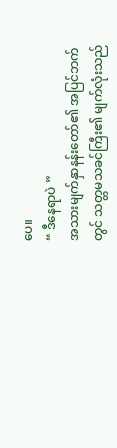ပေ။
“ ဒီနေရာပဲ ”
အသားမျက်နှာနန်းတော်၏ အပြင်ဘက်တွင် သတ္တမသခင်ကြီး၏ မျက်လုံးသည်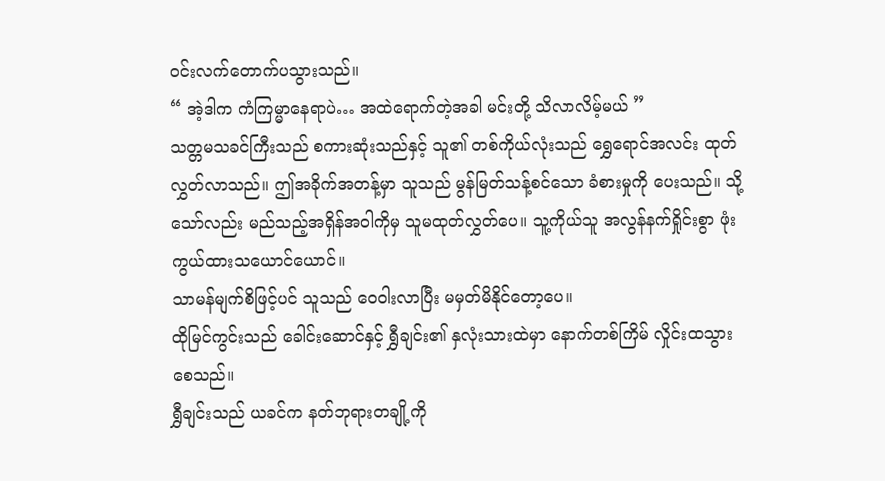ဝင်းလက်တောက်ပသွားသည်။
“ အဲ့ဒါက ကံကြမ္မာနေရာပဲ… အထဲရောက်တဲ့အခါ မင်းတို့ သိလာလိမ့်မယ် ”
သတ္တမသခင်ကြီးသည် စကားဆုံးသည်နှင့် သူ၏ တစ်ကိုယ်လုံးသည် ရွှေရောင်အလင်း ထုတ်လွှတ်လာသည်။ ဤအခိုက်အတန့်မှာ သူသည် မွန်မြတ်သန့်စင်သော ခံစားမှုကို ပေးသည်။ သို့သော်လည်း မည်သည့်အရှိန်အဝါကိုမှ သူမထုတ်လွှတ်ပေ။ သူ့ကိုယ်သူ အလွန်နက်ရှိုင်းစွာ ဖုံးကွယ်ထားသယောင်ယောင်။
သာမန်မျက်စိဖြင့်ပင် သူသည် ဝေဝါးလာပြီး မမှတ်မိနိုင်တော့ပေ။
ထိုမြင်ကွင်းသည် ခေါင်းဆောင်နှင့် ရွှီချင်း၏ နှလုံးသားထဲမှာ နောက်တစ်ကြိမ် လှိုင်းထသွားစေသည်။
ရွှီချင်းသည် ယခင်က နတ်ဘုရားတချို့ကို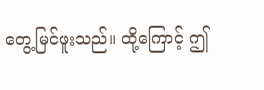တွေ့မြင်ဖူးသည်။ ထို့ကြောင့် ဤ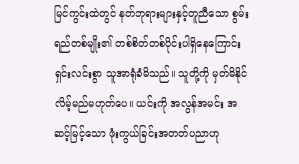မြင်ကွင်းထဲတွင် နတ်ဘုရားများနှင့်တူညီသော စွမ်းရည်တစ်မျိုး၏ တစ်စိတ်တစ်ပိုင်းပါရှိနေကြောင်း ရှင်းလင်းစွာ သူအာရုံခံမိသည်။ သူတို့ကို မှတ်မိနိုင်လိမ့်မည်မဟုတ်ပေ။ ယင်းကို အလွန်အမင်း အဆင့်မြင့်သော ဖုံးကွယ်ခြင်းအတတ်ပညာဟု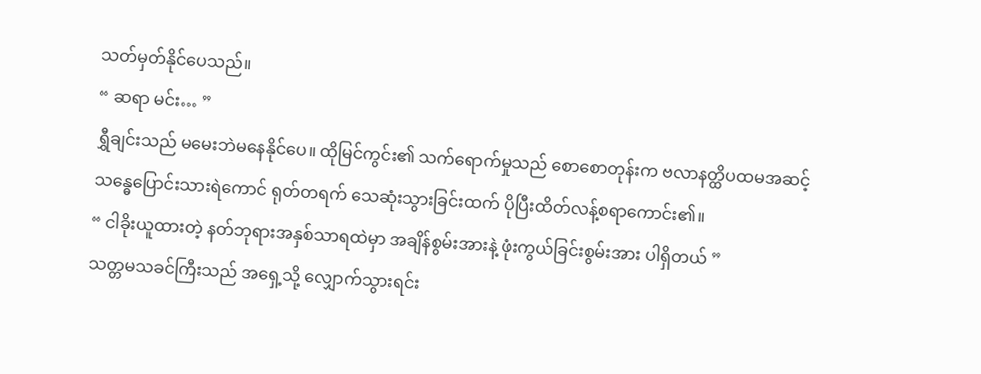သတ်မှတ်နိုင်ပေသည်။
“ ဆရာ မင်း… ”
ရွှီချင်းသည် မမေးဘဲမနေနိုင်ပေ။ ထိုမြင်ကွင်း၏ သက်ရောက်မှုသည် စောစောတုန်းက ဗလာနတ္ထိပထမအဆင့် သန္ဓေပြောင်းသားရဲကောင် ရုတ်တရက် သေဆုံးသွားခြင်းထက် ပိုပြီးထိတ်လန့်စရာကောင်း၏။
“ ငါခိုးယူထားတဲ့ နတ်ဘုရားအနှစ်သာရထဲမှာ အချိန်စွမ်းအားနဲ့ ဖုံးကွယ်ခြင်းစွမ်းအား ပါရှိတယ် ”
သတ္တမသခင်ကြီးသည် အရှေ့သို့ လျှောက်သွားရင်း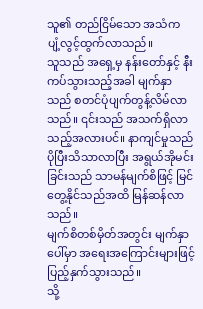သူ၏ တည်ငြိမ်သော အသံက ပျံ့လွင့်ထွက်လာသည်။
သူသည် အရှေ့မှ နန်းတော်နှင့် နီးကပ်သွားသည့်အခါ မျက်နှာသည် စတင်ပုံပျက်တွန့်လိမ်လာသည်။ ၎င်းသည် အသက်ရှိလာသည့်အလားပင်။ နာကျင်မှုသည် ပိုပြီးသိသာလာပြီး အရွယ်အိုမင်းခြင်းသည် သာမန်မျက်စိဖြင့် မြင်တွေ့နိုင်သည်အထိ မြန်ဆန်လာသည်။
မျက်စိတစ်မှိတ်အတွင်း မျက်နှာပေါ်မှာ အရေးအကြောင်းများဖြင့် ပြည့်နှက်သွားသည်။
သို့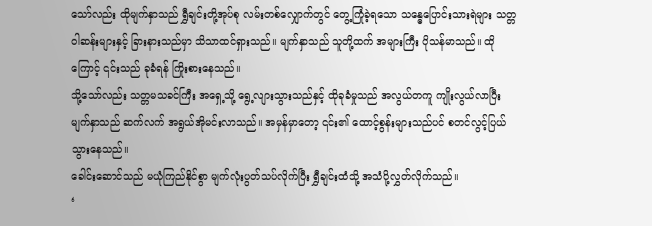သော်လည်း ထိုမျက်နှာသည် ရွှီချင်းတို့အုပ်စု လမ်းတစ်လျှောက်တွင် တွေ့ကြုံခဲ့ရသော သန္ဓေပြောင်းသားရဲများ သတ္တဝါဆန်းများနှင့် ခြားနားသည်မှာ သိသာထင်ရှားသည်။ မျက်နှာသည် သူတို့ထက် အများကြီး ပိုသန်မာသည်။ ထိုကြောင့် ၎င်းသည် ခုခံရန် ကြိုးစားနေသည်။
သို့သော်လည်း သတ္တမသခင်ကြီး အရှေ့သို့ ရွေ့လျားသွားသည်နှင့် ထိုခုခံမှုသည် အလွယ်တကူ ကျိုးလွယ်လာပြီး မျက်နှာသည် ဆက်လက် အရွယ်အိုမင်းလာသည်။ အမှန်မှာတော့ ၎င်း၏ ထောင့်စွန်းများသည်ပင် စတင်လွင့်ပြယ်သွားနေသည်။
ခေါင်းဆောင်သည် မယုံကြည်နိုင်စွာ မျက်လုံးပွတ်သပ်လိုက်ပြီး ရွှီချင်းထံသို့ အသံပို့လွှတ်လိုက်သည်။
‘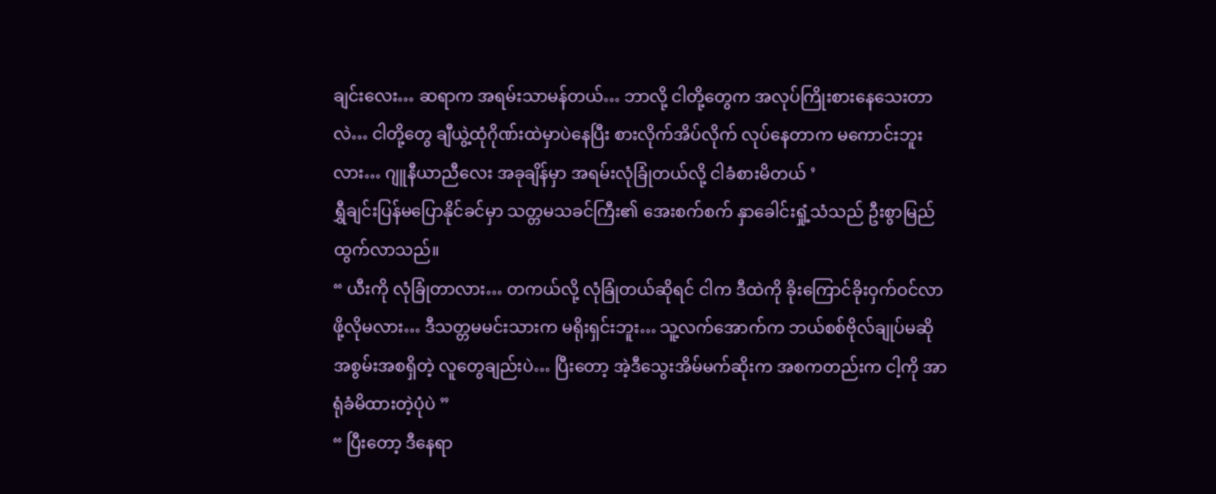ချင်းလေး… ဆရာက အရမ်းသာမန်တယ်… ဘာလို့ ငါတို့တွေက အလုပ်ကြိုးစားနေသေးတာလဲ… ငါတို့တွေ ချီယွဲ့ထုံဂိုဏ်းထဲမှာပဲနေပြီး စားလိုက်အိပ်လိုက် လုပ်နေတာက မကောင်းဘူးလား… ဂျူနီယာညီလေး အခုချိန်မှာ အရမ်းလုံခြုံတယ်လို့ ငါခံစားမိတယ် ’
ရွှီချင်းပြန်မပြောနိုင်ခင်မှာ သတ္တမသခင်ကြီး၏ အေးစက်စက် နှာခေါင်းရှုံ့သံသည် ဦးစွာမြည်ထွက်လာသည်။
“ ယီးကို လုံခြုံတာလား… တကယ်လို့ လုံခြုံတယ်ဆိုရင် ငါက ဒီထဲကို ခိုးကြောင်ခိုးဝှက်ဝင်လာဖို့လိုမလား… ဒီသတ္တမမင်းသားက မရိုးရှင်းဘူး… သူ့လက်အောက်က ဘယ်စစ်ဗိုလ်ချုပ်မဆို အစွမ်းအစရှိတဲ့ လူတွေချည်းပဲ… ပြီးတော့ အဲ့ဒီသွေးအိမ်မက်ဆိုးက အစကတည်းက ငါ့ကို အာရုံခံမိထားတဲ့ပုံပဲ ”
“ ပြီးတော့ ဒီနေရာ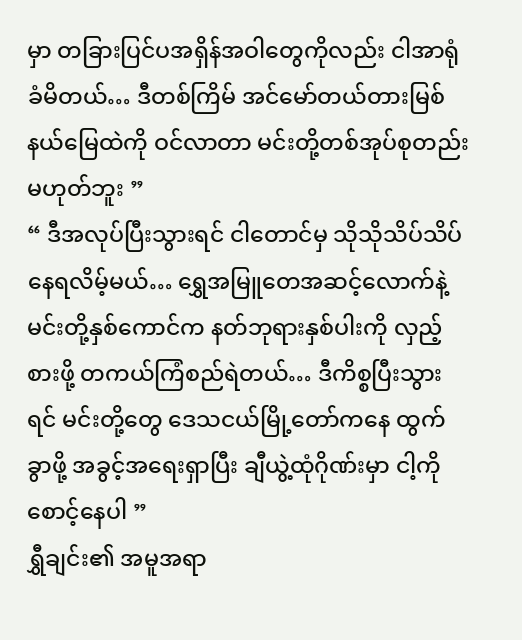မှာ တခြားပြင်ပအရှိန်အဝါတွေကိုလည်း ငါအာရုံခံမိတယ်… ဒီတစ်ကြိမ် အင်မော်တယ်တားမြစ်နယ်မြေထဲကို ဝင်လာတာ မင်းတို့တစ်အုပ်စုတည်း မဟုတ်ဘူး ”
“ ဒီအလုပ်ပြီးသွားရင် ငါတောင်မှ သိုသိုသိပ်သိပ် နေရလိမ့်မယ်… ရွှေအမြူတေအဆင့်လောက်နဲ့ မင်းတို့နှစ်ကောင်က နတ်ဘုရားနှစ်ပါးကို လှည့်စားဖို့ တကယ်ကြံစည်ရဲတယ်… ဒီကိစ္စပြီးသွားရင် မင်းတို့တွေ ဒေသငယ်မြို့တော်ကနေ ထွက်ခွာဖို့ အခွင့်အရေးရှာပြီး ချီယွဲ့ထုံဂိုဏ်းမှာ ငါ့ကိုစောင့်နေပါ ”
ရွှီချင်း၏ အမူအရာ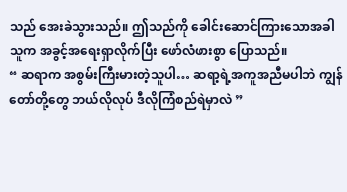သည် အေးခဲသွားသည်။ ဤသည်ကို ခေါင်းဆောင်ကြားသောအခါ သူက အခွင့်အရေးရှာလိုက်ပြီး ဖော်လံဖားစွာ ပြောသည်။
“ ဆရာက အစွမ်းကြီးမားတဲ့သူပါ… ဆရာ့ရဲ့အကူအညီမပါဘဲ ကျွန်တော်တို့တွေ ဘယ်လိုလုပ် ဒီလိုကြံစည်ရဲမှာလဲ ”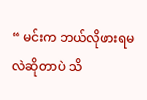“ မင်းက ဘယ်လိုဖားရမလဲဆိုတာပဲ သိ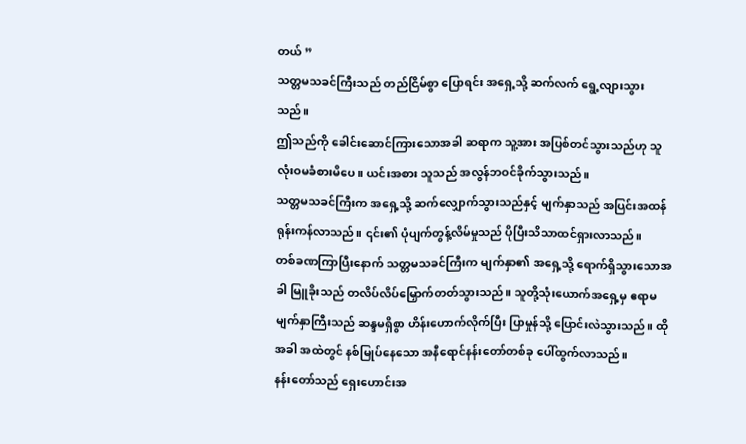တယ် ”
သတ္တမသခင်ကြီးသည် တည်ငြိမ်စွာ ပြောရင်း အရှေ့သို့ ဆက်လက် ရွေ့လျားသွားသည်။
ဤသည်ကို ခေါင်းဆောင်ကြားသောအခါ ဆရာက သူ့အား အပြစ်တင်သွားသည်ဟု သူလုံးဝမခံစားမိပေ။ ယင်းအစား သူသည် အလွန်ဘဝင်ခိုက်သွားသည်။
သတ္တမသခင်ကြီးက အရှေ့သို့ ဆက်လျှောက်သွားသည်နှင့် မျက်နှာသည် အပြင်းအထန် ရုန်းကန်လာသည်။ ၎င်း၏ ပုံပျက်တွန့်လိမ်မှုသည် ပိုပြီးသိသာထင်ရှားလာသည်။
တစ်ခဏကြာပြီးနောက် သတ္တမသခင်ကြီးက မျက်နှာ၏ အရှေ့သို့ ရောက်ရှိသွားသောအခါ မြူခိုးသည် တလိပ်လိပ်မြှောက်တတ်သွားသည်။ သူတို့သုံးယောက်အရှေ့မှ ဧရာမမျက်နှာကြီးသည် ဆန္ဒမရှိစွာ ဟိန်းဟောက်လိုက်ပြီး ပြာမှုန်သို့ ပြောင်းလဲသွားသည်။ ထိုအခါ အထဲတွင် နစ်မြုပ်နေသော အနီရောင်နန်းတော်တစ်ခု ပေါ်ထွက်လာသည်။
နန်းတော်သည် ရှေးဟောင်းအ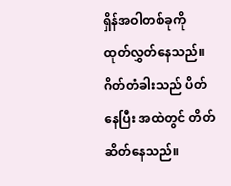ရှိန်အဝါတစ်ခုကို ထုတ်လွှတ်နေသည်။ ဂိတ်တံခါးသည် ပိတ်နေပြီး အထဲတွင် တိတ်ဆိတ်နေသည်။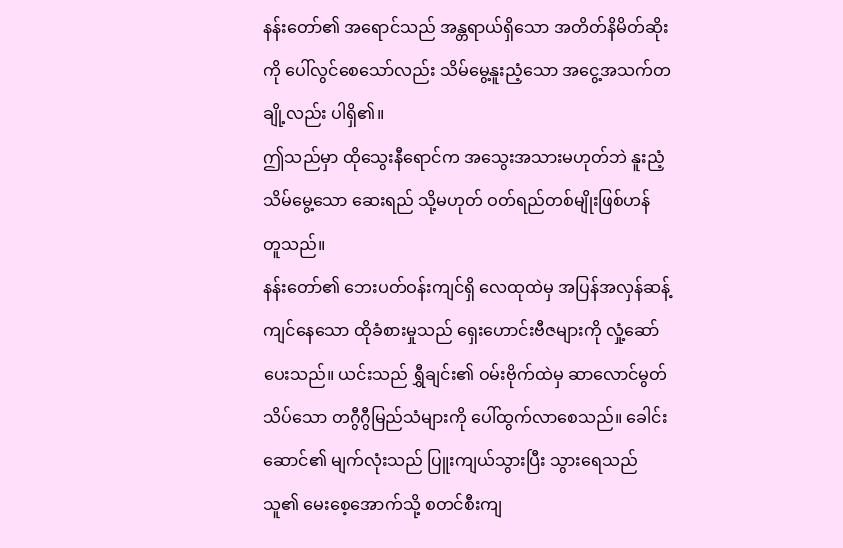နန်းတော်၏ အရောင်သည် အန္တရာယ်ရှိသော အတိတ်နိမိတ်ဆိုးကို ပေါ်လွင်စေသော်လည်း သိမ်မွေ့နူးညံ့သော အငွေ့အသက်တချို့လည်း ပါရှိ၏။
ဤသည်မှာ ထိုသွေးနီရောင်က အသွေးအသားမဟုတ်ဘဲ နူးညံ့သိမ်မွေ့သော ဆေးရည် သို့မဟုတ် ဝတ်ရည်တစ်မျိုးဖြစ်ဟန် တူသည်။
နန်းတော်၏ ဘေးပတ်ဝန်းကျင်ရှိ လေထုထဲမှ အပြန်အလှန်ဆန့်ကျင်နေသော ထိုခံစားမှုသည် ရှေးဟောင်းဗီဇများကို လှုံ့ဆော်ပေးသည်။ ယင်းသည် ရွှီချင်း၏ ဝမ်းဗိုက်ထဲမှ ဆာလောင်မွတ်သိပ်သော တဂွီဂွီမြည်သံများကို ပေါ်ထွက်လာစေသည်။ ခေါင်းဆောင်၏ မျက်လုံးသည် ပြူးကျယ်သွားပြီး သွားရေသည် သူ၏ မေးစေ့အောက်သို့ စတင်စီးကျ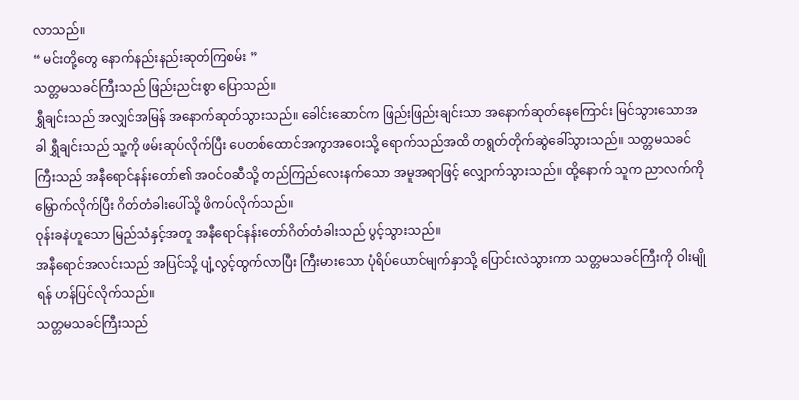လာသည်။
“ မင်းတို့တွေ နောက်နည်းနည်းဆုတ်ကြစမ်း ”
သတ္တမသခင်ကြီးသည် ဖြည်းညင်းစွာ ပြောသည်။
ရွှီချင်းသည် အလျှင်အမြန် အနောက်ဆုတ်သွားသည်။ ခေါင်းဆောင်က ဖြည်းဖြည်းချင်းသာ အနောက်ဆုတ်နေကြောင်း မြင်သွားသောအခါ ရွှီချင်းသည် သူ့ကို ဖမ်းဆုပ်လိုက်ပြီး ပေတစ်ထောင်အကွာအဝေးသို့ ရောက်သည်အထိ တရွတ်တိုက်ဆွဲခေါ်သွားသည်။ သတ္တမသခင်ကြီးသည် အနီရောင်နန်းတော်၏ အဝင်ဝဆီသို့ တည်ကြည်လေးနက်သော အမူအရာဖြင့် လျှောက်သွားသည်။ ထို့နောက် သူက ညာလက်ကို မြှောက်လိုက်ပြီး ဂိတ်တံခါးပေါ်သို့ ဖိကပ်လိုက်သည်။
ဝုန်းခနဲဟူသော မြည်သံနှင့်အတူ အနီရောင်နန်းတော်ဂိတ်တံခါးသည် ပွင့်သွားသည်။
အနီရောင်အလင်းသည် အပြင်သို့ ပျံ့လွင့်ထွက်လာပြီး ကြီးမားသော ပုံရိပ်ယောင်မျက်နှာသို့ ပြောင်းလဲသွားကာ သတ္တမသခင်ကြီးကို ဝါးမျိုရန် ဟန်ပြင်လိုက်သည်။
သတ္တမသခင်ကြီးသည်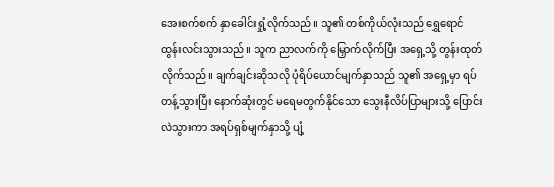အေးစက်စက် နှာခေါင်းရှုံ့လိုက်သည်။ သူ၏ တစ်ကိုယ်လုံးသည် ရွှေရောင်ထွန်းလင်းသွားသည်။ သူက ညာလက်ကို မြှောက်လိုက်ပြီး အရှေ့သို့ တွန်းထုတ်လိုက်သည်။ ချက်ချင်းဆိုသလို ပုံရိပ်ယောင်မျက်နှာသည် သူ၏ အရှေ့မှာ ရပ်တန့်သွားပြီး နောက်ဆုံးတွင် မရေမတွက်နိုင်သော သွေးနီလိပ်ပြာများသို့ ပြောင်းလဲသွားကာ အရပ်ရှစ်မျက်နှာသို့ ပျံ့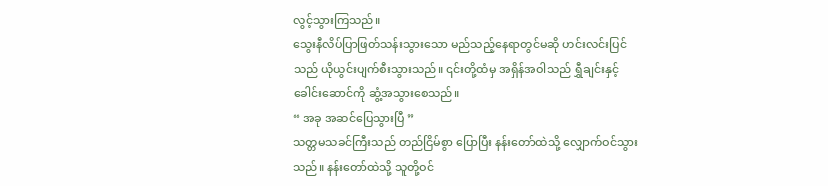လွင့်သွားကြသည်။
သွေးနီလိပ်ပြာဖြတ်သန်းသွားသော မည်သည့်နေရာတွင်မဆို ဟင်းလင်းပြင်သည် ယိုယွင်းပျက်စီးသွားသည်။ ၎င်းတို့ထံမှ အရှိန်အဝါသည် ရွှီချင်းနှင့် ခေါင်းဆောင်ကို ဆွံ့အသွားစေသည်။
“ အခု အဆင်ပြေသွားပြီ ”
သတ္တမသခင်ကြီးသည် တည်ငြိမ်စွာ ပြောပြီး နန်းတော်ထဲသို့ လျှောက်ဝင်သွားသည်။ နန်းတော်ထဲသို့ သူတို့ဝင်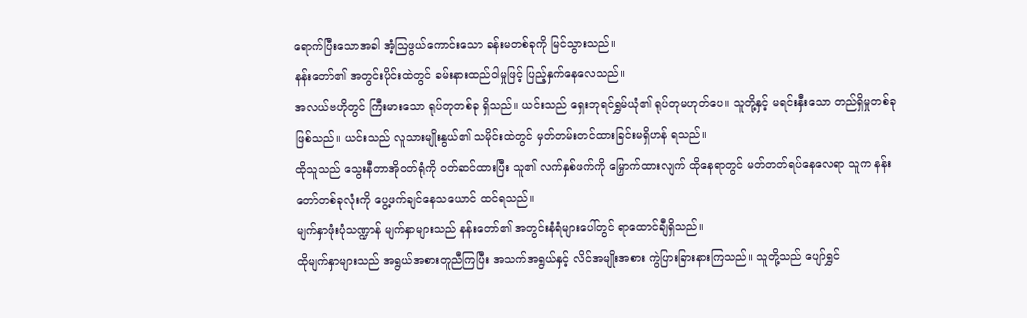ရောက်ပြီးသောအခါ အံ့ဩဖွယ်ကောင်းသော ခန်းမတစ်ခုကို မြင်သွားသည်။
နန်းတော်၏ အတွင်းပိုင်းထဲတွင် ခမ်းနားထည်ဝါမှုဖြင့် ပြည့်နှက်နေလေသည်။
အလယ်ဗဟိုတွင် ကြီးမားသော ရုပ်တုတစ်ခု ရှိသည်။ ယင်းသည် ရှေးဘုရင်ရွှမ်ယုံ၏ ရုပ်တုမဟုတ်ပေ။ သူတို့နှင့် မရင်းနှီးသော တည်ရှိမှုတစ်ခု ဖြစ်သည်။ ယင်းသည် လူသားမျိုးနွယ်၏ သမိုင်းထဲတွင် မှတ်တမ်းတင်ထားခြင်းမရှိဟန် ရသည်။
ထိုသူသည် သွေးနီတာအိုဝတ်ရုံကို ဝတ်ဆင်ထားပြီး သူ၏ လက်နှစ်ဖက်ကို မြှောက်ထားလျက် ထိုနေရာတွင် မတ်တတ်ရပ်နေလေရာ သူက နန်းတော်တစ်ခုလုံးကို ပွေ့ဖက်ချင်နေသယောင် ထင်ရသည်။
မျက်နှာဖုံးပုံသဏ္ဍာန် မျက်နှာများသည် နန်းတော်၏ အတွင်းနံရံများပေါ်တွင် ရာထောင်ချီရှိသည်။
ထိုမျက်နှာများသည် အရွယ်အစားတူညီကြပြီး အသက်အရွယ်နှင့် လိင်အမျိုးအစား ကွဲပြားခြားနားကြသည်။ သူတို့သည် ပျော်ရွှင်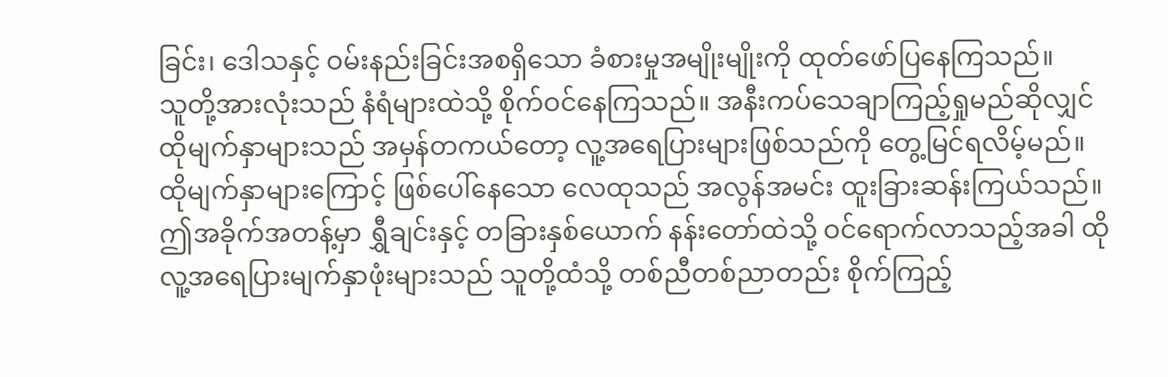ခြင်း၊ ဒေါသနှင့် ဝမ်းနည်းခြင်းအစရှိသော ခံစားမှုအမျိုးမျိုးကို ထုတ်ဖော်ပြနေကြသည်။
သူတို့အားလုံးသည် နံရံများထဲသို့ စိုက်ဝင်နေကြသည်။ အနီးကပ်သေချာကြည့်ရှုမည်ဆိုလျှင် ထိုမျက်နှာများသည် အမှန်တကယ်တော့ လူ့အရေပြားများဖြစ်သည်ကို တွေ့မြင်ရလိမ့်မည်။
ထိုမျက်နှာများကြောင့် ဖြစ်ပေါ်နေသော လေထုသည် အလွန်အမင်း ထူးခြားဆန်းကြယ်သည်။ ဤအခိုက်အတန့်မှာ ရွှီချင်းနှင့် တခြားနှစ်ယောက် နန်းတော်ထဲသို့ ဝင်ရောက်လာသည့်အခါ ထိုလူ့အရေပြားမျက်နှာဖုံးများသည် သူတို့ထံသို့ တစ်ညီတစ်ညာတည်း စိုက်ကြည့်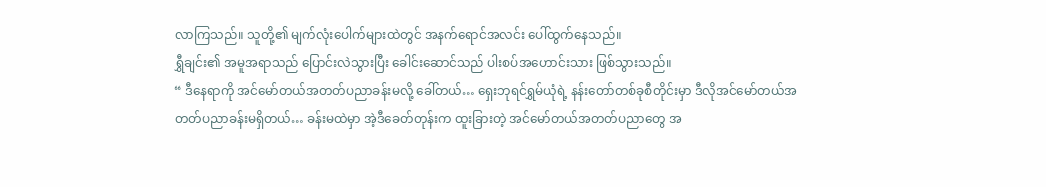လာကြသည်။ သူတို့၏ မျက်လုံးပေါက်များထဲတွင် အနက်ရောင်အလင်း ပေါ်ထွက်နေသည်။
ရွှီချင်း၏ အမူအရာသည် ပြောင်းလဲသွားပြီး ခေါင်းဆောင်သည် ပါးစပ်အဟောင်းသား ဖြစ်သွားသည်။
“ ဒီနေရာကို အင်မော်တယ်အတတ်ပညာခန်းမလို့ ခေါ်တယ်… ရှေးဘုရင်ရွှမ်ယုံရဲ့ နန်းတော်တစ်ခုစီတိုင်းမှာ ဒီလိုအင်မော်တယ်အတတ်ပညာခန်းမရှိတယ်… ခန်းမထဲမှာ အဲ့ဒီခေတ်တုန်းက ထူးခြားတဲ့ အင်မော်တယ်အတတ်ပညာတွေ အ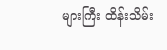များကြီး ထိန်းသိမ်း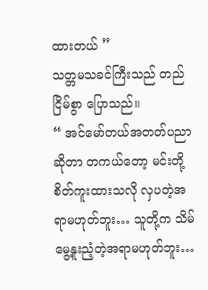ထားတယ် ”
သတ္တမသခင်ကြီးသည် တည်ငြိမ်စွာ ပြောသည်။
“ အင်မော်တယ်အတတ်ပညာဆိုတာ တကယ်တော့ မင်းတို့စိတ်ကူးထားသလို လှပတဲ့အရာမဟုတ်ဘူး… သူတို့က သိမ်မွေ့နူးညံ့တဲ့အရာမဟုတ်ဘူး…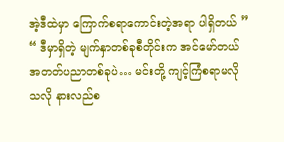အဲ့ဒီထဲမှာ ကြောက်စရာကောင်းတဲ့အရာ ပါရှိတယ် ”
“ ဒီမှာရှိတဲ့ မျက်နှာတစ်ခုစီတိုင်းက အင်မော်တယ်အတတ်ပညာတစ်ခုပဲ… မင်းတို့ ကျင့်ကြံစရာမလိုသလို နားလည်စ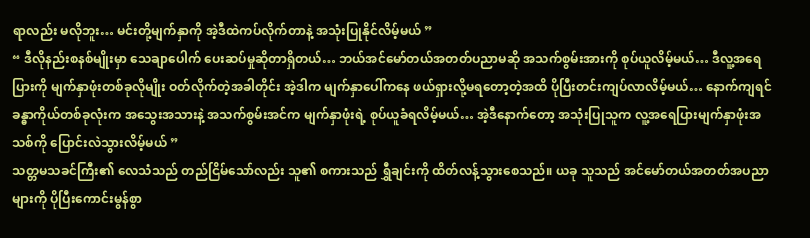ရာလည်း မလိုဘူး… မင်းတို့မျက်နှာကို အဲ့ဒီထဲကပ်လိုက်တာနဲ့ အသုံးပြုနိုင်လိမ့်မယ် ”
“ ဒီလိုနည်းစနစ်မျိုးမှာ သေချာပေါက် ပေးဆပ်မှုဆိုတာရှိတယ်… ဘယ်အင်မော်တယ်အတတ်ပညာမဆို အသက်စွမ်းအားကို စုပ်ယူလိမ့်မယ်… ဒီလူ့အရေပြားကို မျက်နှာဖုံးတစ်ခုလိုမျိုး ဝတ်လိုက်တဲ့အခါတိုင်း အဲ့ဒါက မျက်နှာပေါ်ကနေ ဖယ်ရှားလို့မရတော့တဲ့အထိ ပိုပြီးတင်းကျပ်လာလိမ့်မယ်… နောက်ကျရင် ခန္ဓာကိုယ်တစ်ခုလုံးက အသွေးအသားနဲ့ အသက်စွမ်းအင်က မျက်နှာဖုံးရဲ့ စုပ်ယူခံရလိမ့်မယ်… အဲ့ဒီနောက်တော့ အသုံးပြုသူက လူ့အရေပြားမျက်နှာဖုံးအသစ်ကို ပြောင်းလဲသွားလိမ့်မယ် ”
သတ္တမသခင်ကြီး၏ လေသံသည် တည်ငြိမ်သော်လည်း သူ၏ စကားသည် ရွှီချင်းကို ထိတ်လန့်သွားစေသည်။ ယခု သူသည် အင်မော်တယ်အတတ်အပညာများကို ပိုပြီးကောင်းမွန်စွာ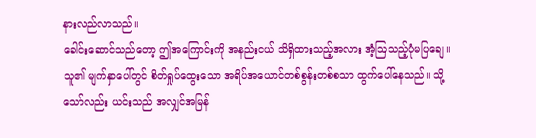နားလည်လာသည်။
ခေါင်းဆောင်သည်တော့ ဤအကြောင်းကို အနည်းငယ် သိရှိထားသည့်အလား အံ့ဩသည့်ပုံမပြချေ။ သူ၏ မျက်နှာပေါ်တွင် စိတ်ရှုပ်ထွေးသော အရိပ်အယောင်တစ်စွန်းတစ်စသာ ထွက်ပေါ်နေသည်။ သို့သော်လည်း ယင်းသည် အလျှင်အမြန်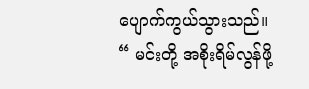ပျောက်ကွယ်သွားသည်။
“ မင်းတို့ အစိုးရိမ်လွန်ဖို့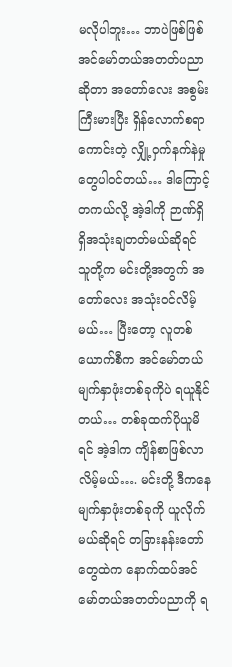မလိုပါဘူး… ဘာပဲဖြစ်ဖြစ် အင်မော်တယ်အတတ်ပညာဆိုတာ အတော်လေး အစွမ်းကြီးမားပြီး ရှိန်လောက်စရာကောင်းတဲ့ လျှို့ဝှက်နက်နဲမှုတွေပါဝင်တယ်… ဒါကြောင့် တကယ်လို့ အဲ့ဒါကို ဉာဏ်ရှိရှိအသုံးချတတ်မယ်ဆိုရင် သူတို့က မင်းတို့အတွက် အတော်လေး အသုံးဝင်လိမ့်မယ်… ပြီးတော့ လူတစ်ယောက်စီက အင်မော်တယ်မျက်နှာဖုံးတစ်ခုကိုပဲ ရယူနိုင်တယ်… တစ်ခုထက်ပိုယူမိရင် အဲ့ဒါက ကျိန်စာဖြစ်လာလိမ့်မယ်…. မင်းတို့ ဒီကနေ မျက်နှာဖုံးတစ်ခုကို ယူလိုက်မယ်ဆိုရင် တခြားနန်းတော်တွေထဲက နောက်ထပ်အင်မော်တယ်အတတ်ပညာကို ရ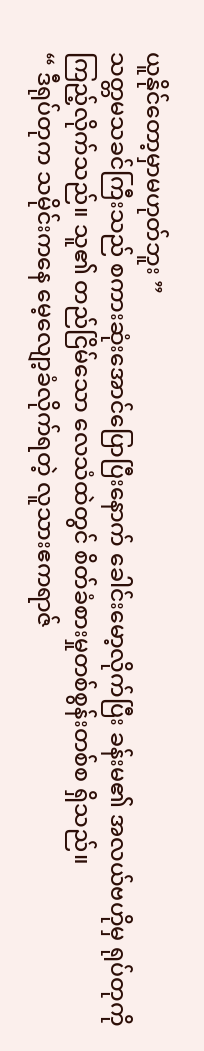ယူနိုင်တော့မှာမဟုတ်ဘူး ”
သတ္တမသခင်ကြီးသည် စကားဆုံးအောင်ပြောပြီးနောက် ခေါင်းမော့လိုက်ပြီး ခန်းမ၏ အလယ်ဗဟိုမှ ရုပ်တုကို ကြည့်လိုက်သည်။ သူ၏ တည်ငြိမ်သော လေသံထဲတွင် စိတ်ခံစားမှုတစ်စွန်းတစ်စ ရှိသည်။
“ ဒီရုပ်တုက သမိုင်းကနေ မေ့လျော့ခံလိုက်ရတဲ့ လူသားဧကရာဇ်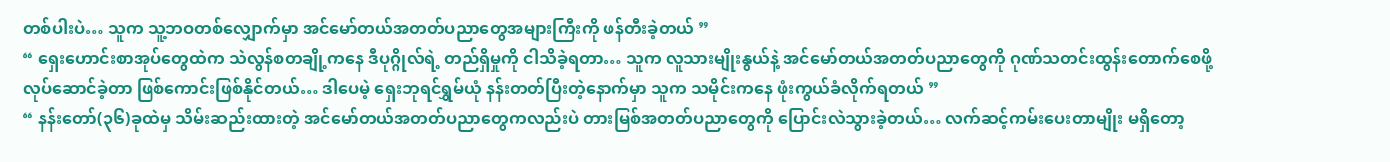တစ်ပါးပဲ… သူက သူ့ဘဝတစ်လျှောက်မှာ အင်မော်တယ်အတတ်ပညာတွေအများကြီးကို ဖန်တီးခဲ့တယ် ”
“ ရှေးဟောင်းစာအုပ်တွေထဲက သဲလွန်စတချို့ကနေ ဒီပုဂ္ဂိုလ်ရဲ့ တည်ရှိမှုကို ငါသိခဲ့ရတာ… သူက လူသားမျိုးနွယ်နဲ့ အင်မော်တယ်အတတ်ပညာတွေကို ဂုဏ်သတင်းထွန်းတောက်စေဖို့ လုပ်ဆောင်ခဲ့တာ ဖြစ်ကောင်းဖြစ်နိုင်တယ်… ဒါပေမဲ့ ရှေးဘုရင်ရွှမ်ယုံ နန်းတတ်ပြီးတဲ့နောက်မှာ သူက သမိုင်းကနေ ဖုံးကွယ်ခံလိုက်ရတယ် ”
“ နန်းတော်(၃၆)ခုထဲမှ သိမ်းဆည်းထားတဲ့ အင်မော်တယ်အတတ်ပညာတွေကလည်းပဲ တားမြစ်အတတ်ပညာတွေကို ပြောင်းလဲသွားခဲ့တယ်… လက်ဆင့်ကမ်းပေးတာမျိုး မရှိတော့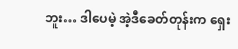ဘူး… ဒါပေမဲ့ အဲ့ဒီခေတ်တုန်းက ရှေး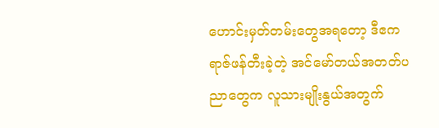ဟောင်းမှတ်တမ်းတွေအရတော့ ဒီဧကရာဇ်ဖန်တီးခဲ့တဲ့ အင်မော်တယ်အတတ်ပညာတွေက လူသားမျိုးနွယ်အတွက်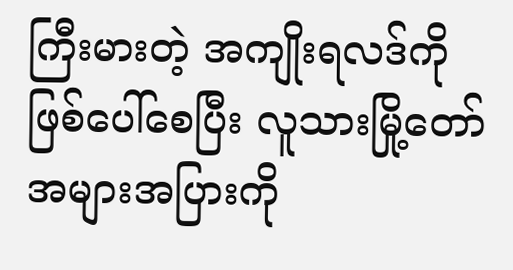ကြီးမားတဲ့ အကျိုးရလဒ်ကို ဖြစ်ပေါ်စေပြီး လူသားမြို့တော်အများအပြားကို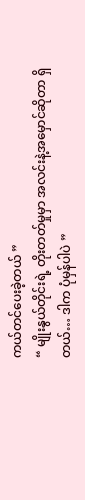ကယ်တင်ပေးခဲ့တယ် ”
“ မျိုးနွယ်တိုင်းရဲ့ တိုးတတ်မှုမှာ အလင်းနဲ့အမှောင်ဆိုတာ ရှိတယ်… ဒါက ပုံမှန်ပါပဲ ”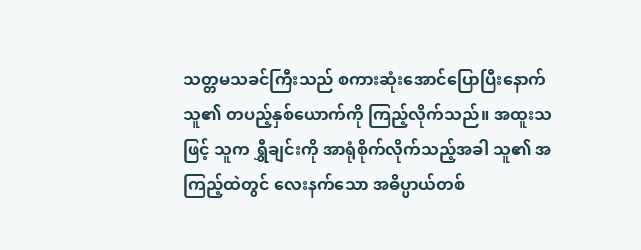သတ္တမသခင်ကြီးသည် စကားဆုံးအောင်ပြောပြီးနောက် သူ၏ တပည့်နှစ်ယောက်ကို ကြည့်လိုက်သည်။ အထူးသဖြင့် သူက ရွှီချင်းကို အာရုံစိုက်လိုက်သည့်အခါ သူ၏ အကြည့်ထဲတွင် လေးနက်သော အဓိပ္ပာယ်တစ်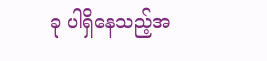ခု ပါရှိနေသည့်အ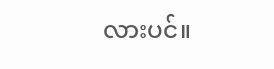လားပင်။